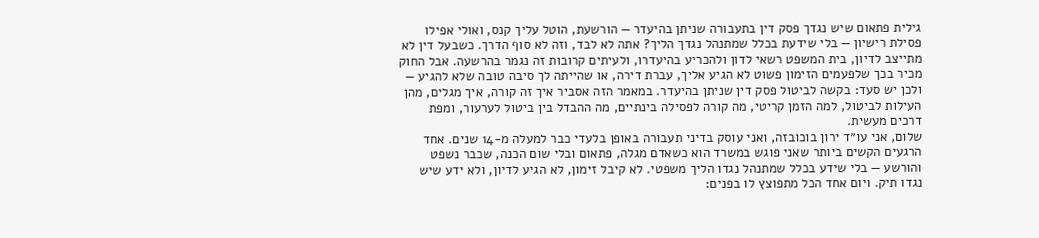גילית פתאום שיש נגדך פסק דין בתעבורה שניתן בהיעדר — הורשעת, הוטל עליך קנס, ואולי אפילו פסילת רישיון — בלי שידעת בכלל שמתנהל נגדך הליך? אתה לא לבד, וזה לא סוף הדרך. כשבעל דין לא מתייצב לדיון, בית המשפט רשאי לדון ולהכריע בהיעדרו, ולעיתים קרובות זה נגמר בהרשעה. אבל החוק מכיר בכך שלפעמים הזימון פשוט לא הגיע אליך, עברת דירה, או שהייתה לך סיבה טובה שלא להגיע — ולכן יש סעד: בקשה לביטול פסק דין שניתן בהיעדר. במאמר הזה אסביר איך זה קורה, איך מגלים, מהן העילות לביטול, למה הזמן קריטי, מה קורה לפסילה בינתיים, מה ההבדל בין ביטול לערעור, ומפת דרכים מעשית.
שלום, אני עו״ד ירון בוכובזה, ואני עוסק בדיני תעבורה באופן בלעדי כבר למעלה מ-14 שנים. אחד הרגעים הקשים ביותר שאני פוגש במשרד הוא כשאדם מגלה, פתאום ובלי שום הכנה, שכבר נשפט והורשע — בלי שידע בכלל שמתנהל נגדו הליך משפטי. לא קיבל זימון, לא הגיע לדיון, ולא ידע שיש נגדו תיק. ויום אחד הכל מתפוצץ לו בפנים: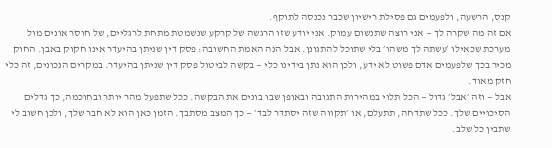קנס, הרשעה, ולפעמים גם פסילת רישיון שכבר נכנסה לתוקף.
אם זה מה שקרה לך — אני רוצה שתנשום עמוק. אני יודע שזו הרגשה של קרקע שנשמטת מתחת לרגליים, של חוסר אונים מול מערכת שכאילו ׳עשתה לך משהו׳ בלי שתוכל להתגונן. אבל הנה האמת החשובה: פסק דין שניתן בהיעדר אינו חקוק באבן. החוק מכיר בכך שלפעמים אדם פשוט לא ידע, ולכן הוא נתן בידינו כלי — בקשה לביטול פסק דין שניתן בהיעדר. במקרים הנכונים, זה כלי חזק מאוד.
אבל — וזה ׳אבל׳ גדול — הכל תלוי במהירות התגובה ובאופן שבו בונים את הבקשה. ככל שתפעל מהר יותר ובחוכמה, כך גדלים הסיכויים שלך. ככל שתדחה, תתעלם, או ׳תקווה שזה יסתדר לבד׳ — כך המצב מסתבך. הזמן כאן הוא לא חבר שלך, ולכן חשוב לי שתבין כל שלב.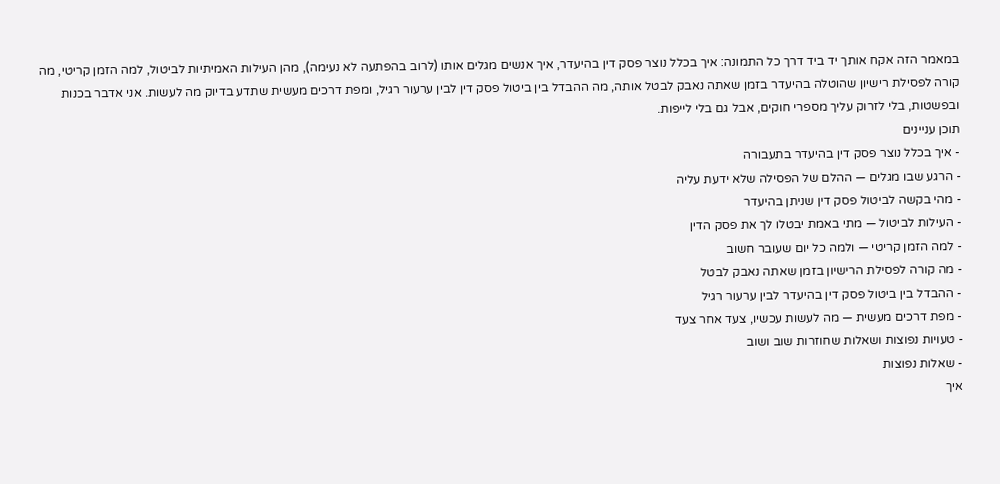במאמר הזה אקח אותך יד ביד דרך כל התמונה: איך בכלל נוצר פסק דין בהיעדר, איך אנשים מגלים אותו (לרוב בהפתעה לא נעימה), מהן העילות האמיתיות לביטול, למה הזמן קריטי, מה קורה לפסילת רישיון שהוטלה בהיעדר בזמן שאתה נאבק לבטל אותה, מה ההבדל בין ביטול פסק דין לבין ערעור רגיל, ומפת דרכים מעשית שתדע בדיוק מה לעשות. אני אדבר בכנות ובפשטות, בלי לזרוק עליך מספרי חוקים, אבל גם בלי לייפות.
תוכן עניינים
- איך בכלל נוצר פסק דין בהיעדר בתעבורה
- הרגע שבו מגלים — ההלם של הפסילה שלא ידעת עליה
- מהי בקשה לביטול פסק דין שניתן בהיעדר
- העילות לביטול — מתי באמת יבטלו לך את פסק הדין
- למה הזמן קריטי — ולמה כל יום שעובר חשוב
- מה קורה לפסילת הרישיון בזמן שאתה נאבק לבטל
- ההבדל בין ביטול פסק דין בהיעדר לבין ערעור רגיל
- מפת דרכים מעשית — מה לעשות עכשיו, צעד אחר צעד
- טעויות נפוצות ושאלות שחוזרות שוב ושוב
- שאלות נפוצות
איך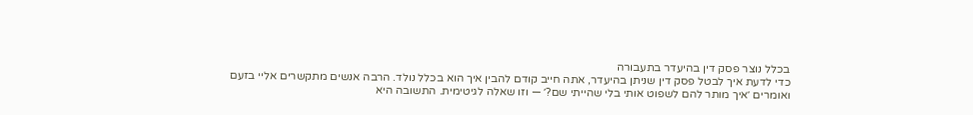בכלל נוצר פסק דין בהיעדר בתעבורה
כדי לדעת איך לבטל פסק דין שניתן בהיעדר, אתה חייב קודם להבין איך הוא בכלל נולד. הרבה אנשים מתקשרים אליי בזעם ואומרים ׳איך מותר להם לשפוט אותי בלי שהייתי שם?׳ — וזו שאלה לגיטימית. התשובה היא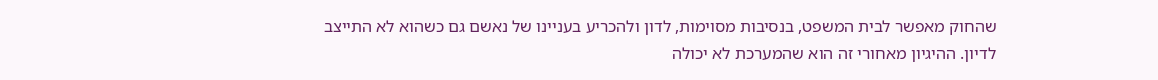שהחוק מאפשר לבית המשפט, בנסיבות מסוימות, לדון ולהכריע בעניינו של נאשם גם כשהוא לא התייצב לדיון. ההיגיון מאחורי זה הוא שהמערכת לא יכולה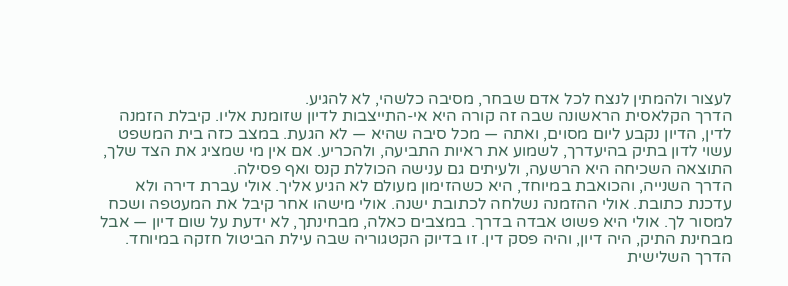לעצור ולהמתין לנצח לכל אדם שבחר, מסיבה כלשהי, לא להגיע.
הדרך הקלאסית הראשונה שבה זה קורה היא אי-התייצבות לדיון שזומנת אליו. קיבלת הזמנה לדין, הדיון נקבע ליום מסוים, ואתה — מכל סיבה שהיא — לא הגעת. במצב כזה בית המשפט עשוי לדון בתיק בהיעדרך, לשמוע את ראיות התביעה, ולהכריע. אם אין מי שמציג את הצד שלך, התוצאה השכיחה היא הרשעה, ולעיתים גם ענישה הכוללת קנס ואף פסילה.
הדרך השנייה, והכואבת במיוחד, היא כשהזימון מעולם לא הגיע אליך. אולי עברת דירה ולא עדכנת כתובת. אולי ההזמנה נשלחה לכתובת ישנה. אולי מישהו אחר קיבל את המעטפה ושכח למסור לך. אולי היא פשוט אבדה בדרך. במצבים כאלה, מבחינתך, לא ידעת על שום דיון — אבל מבחינת התיק, היה דיון, והיה פסק דין. זו בדיוק הקטגוריה שבה עילת הביטול חזקה במיוחד.
הדרך השלישית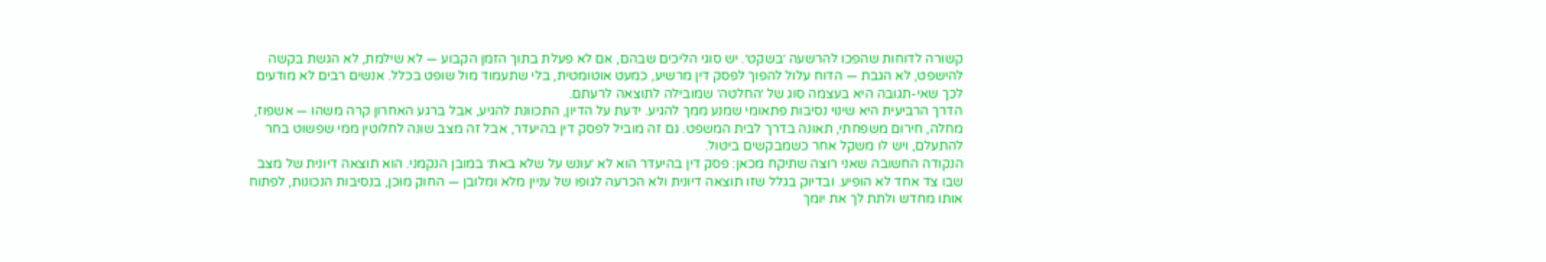קשורה לדוחות שהפכו להרשעה ׳בשקט׳. יש סוגי הליכים שבהם, אם לא פעלת בתוך הזמן הקבוע — לא שילמת, לא הגשת בקשה להישפט, לא הגבת — הדוח עלול להפוך לפסק דין מרשיע, כמעט אוטומטית, בלי שתעמוד מול שופט בכלל. אנשים רבים לא מודעים לכך שאי-תגובה היא בעצמה סוג של ׳החלטה׳ שמובילה לתוצאה לרעתם.
הדרך הרביעית היא שינוי נסיבות פתאומי שמנע ממך להגיע. ידעת על הדיון, התכוונת להגיע, אבל ברגע האחרון קרה משהו — אשפוז, מחלה, חירום משפחתי, תאונה בדרך לבית המשפט. גם זה מוביל לפסק דין בהיעדר, אבל זה מצב שונה לחלוטין ממי שפשוט בחר להתעלם, ויש לו משקל אחר כשמבקשים ביטול.
הנקודה החשובה שאני רוצה שתיקח מכאן: פסק דין בהיעדר הוא לא ׳עונש על שלא באת׳ במובן הנקמני. הוא תוצאה דיונית של מצב שבו צד אחד לא הופיע. ובדיוק בגלל שזו תוצאה דיונית ולא הכרעה לגופו של עניין מלא ומלובן — החוק מוכן, בנסיבות הנכונות, לפתוח אותו מחדש ולתת לך את יומך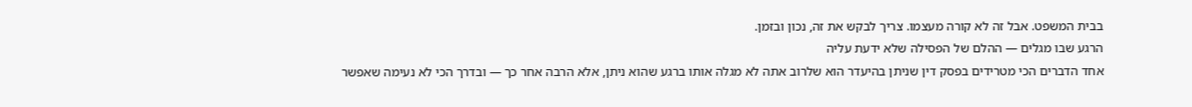בבית המשפט. אבל זה לא קורה מעצמו. צריך לבקש את זה, נכון ובזמן.
הרגע שבו מגלים — ההלם של הפסילה שלא ידעת עליה
אחד הדברים הכי מטרידים בפסק דין שניתן בהיעדר הוא שלרוב אתה לא מגלה אותו ברגע שהוא ניתן, אלא הרבה אחר כך — ובדרך הכי לא נעימה שאפשר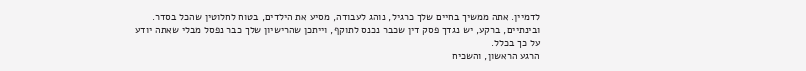לדמיין. אתה ממשיך בחיים שלך כרגיל, נוהג לעבודה, מסיע את הילדים, בטוח לחלוטין שהכל בסדר. ובינתיים, ברקע, יש נגדך פסק דין שכבר נכנס לתוקף, וייתכן שהרישיון שלך כבר נפסל מבלי שאתה יודע על כך בכלל.
הרגע הראשון, והשכיח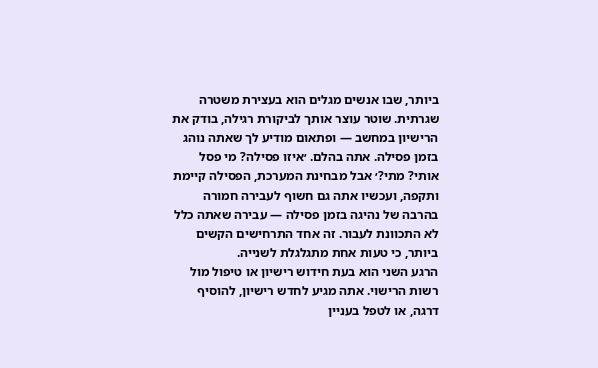ביותר, שבו אנשים מגלים הוא בעצירת משטרה שגרתית. שוטר עוצר אותך לביקורת רגילה, בודק את הרישיון במחשב — ופתאום מודיע לך שאתה נוהג בזמן פסילה. אתה בהלם. ׳איזו פסילה? מי פסל אותי? מתי?׳ אבל מבחינת המערכת, הפסילה קיימת ותקפה, ועכשיו אתה גם חשוף לעבירה חמורה בהרבה של נהיגה בזמן פסילה — עבירה שאתה כלל לא התכוונת לעבור. זה אחד התרחישים הקשים ביותר, כי טעות אחת מתגלגלת לשנייה.
הרגע השני הוא בעת חידוש רישיון או טיפול מול רשות הרישוי. אתה מגיע לחדש רישיון, להוסיף דרגה, או לטפל בעניין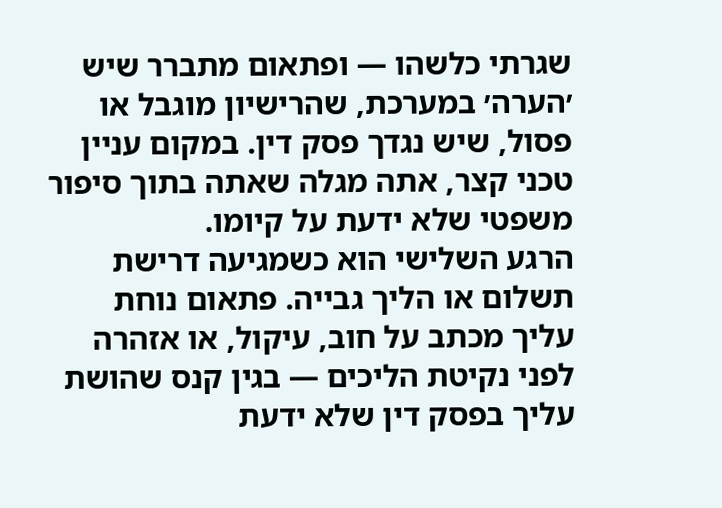שגרתי כלשהו — ופתאום מתברר שיש ׳הערה׳ במערכת, שהרישיון מוגבל או פסול, שיש נגדך פסק דין. במקום עניין טכני קצר, אתה מגלה שאתה בתוך סיפור משפטי שלא ידעת על קיומו.
הרגע השלישי הוא כשמגיעה דרישת תשלום או הליך גבייה. פתאום נוחת עליך מכתב על חוב, עיקול, או אזהרה לפני נקיטת הליכים — בגין קנס שהושת עליך בפסק דין שלא ידעת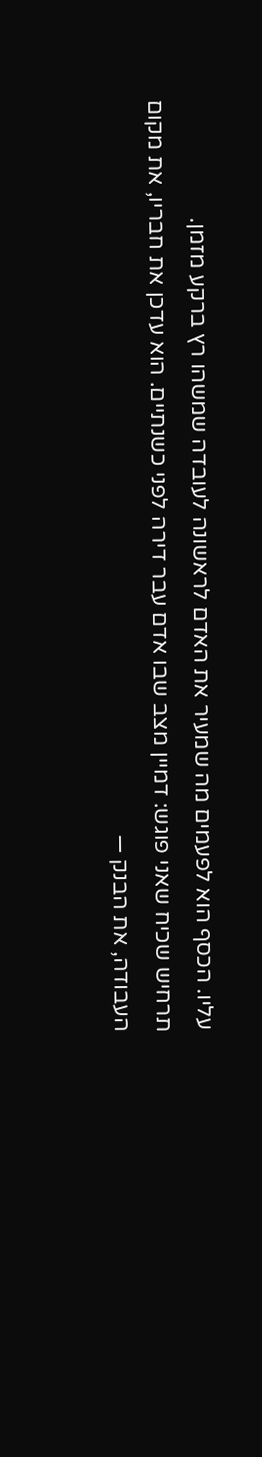עליו. הכסף הוא לפעמים מה שמעיר את האדם לראשונה לעובדה שמשהו רץ ברקע מזמן.
תרחיש שכיח שאני פוגש: דמיין מצב שבו אדם עבר דירה לפני כשנתיים. הוא עדכן את חבריו, את מקום העבודה, את הבנק —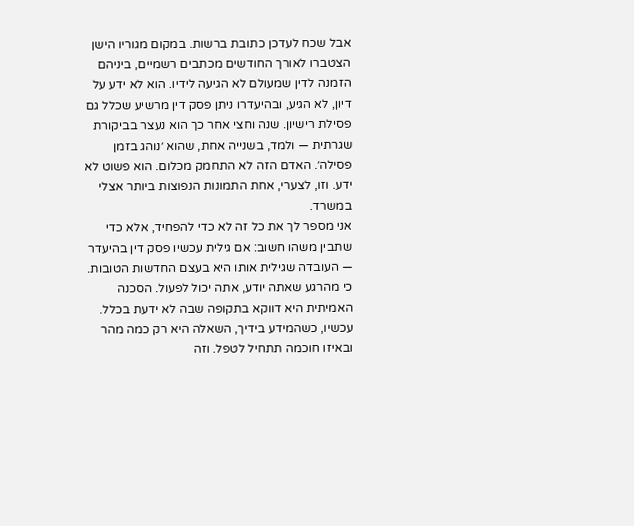אבל שכח לעדכן כתובת ברשות. במקום מגוריו הישן הצטברו לאורך החודשים מכתבים רשמיים, ביניהם הזמנה לדין שמעולם לא הגיעה לידיו. הוא לא ידע על דיון, לא הגיע, ובהיעדרו ניתן פסק דין מרשיע שכלל גם פסילת רישיון. שנה וחצי אחר כך הוא נעצר בביקורת שגרתית — ולמד, בשנייה אחת, שהוא ׳נוהג בזמן פסילה׳. האדם הזה לא התחמק מכלום. הוא פשוט לא ידע. וזו, לצערי, אחת התמונות הנפוצות ביותר אצלי במשרד.
אני מספר לך את כל זה לא כדי להפחיד, אלא כדי שתבין משהו חשוב: אם גילית עכשיו פסק דין בהיעדר — העובדה שגילית אותו היא בעצם החדשות הטובות. כי מהרגע שאתה יודע, אתה יכול לפעול. הסכנה האמיתית היא דווקא בתקופה שבה לא ידעת בכלל. עכשיו, כשהמידע בידיך, השאלה היא רק כמה מהר ובאיזו חוכמה תתחיל לטפל. וזה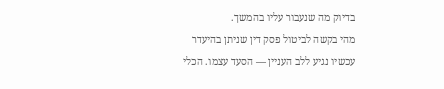בדיוק מה שנעבור עליו בהמשך.
מהי בקשה לביטול פסק דין שניתן בהיעדר
עכשיו נגיע ללב העניין — הסעד עצמו. הכלי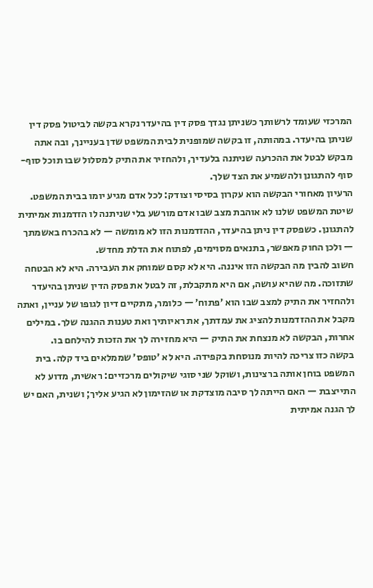המרכזי שעומד לרשותך כשניתן נגדך פסק דין בהיעדר נקרא בקשה לביטול פסק דין שניתן בהיעדר. במהותה, זו בקשה שמופנית לבית המשפט שדן בעניינך, ובה אתה מבקש לבטל את ההכרעה שניתנה בלעדיך, ולהחזיר את התיק למסלול שבו תוכל סוף-סוף להתגונן ולהשמיע את הצד שלך.
הרעיון מאחורי הבקשה הוא עקרון בסיסי וצודק: לכל אדם מגיע יומו בבית המשפט. שיטת המשפט שלנו לא אוהבת מצב שבו אדם מורשע בלי שניתנה לו הזדמנות אמיתית להתגונן. כשפסק דין ניתן בהיעדר, ההזדמנות הזו לא מומשה — לא בהכרח באשמתך — ולכן החוק מאפשר, בתנאים מסוימים, לפתוח את הדלת מחדש.
חשוב להבין מה הבקשה הזו איננה. היא לא קסם שמוחק את העבירה. היא לא הבטחה שתזוכה. מה שהיא עושה, אם היא מתקבלת, זה לבטל את פסק הדין שניתן בהיעדר ולהחזיר את התיק למצב שבו הוא ׳פתוח׳ — כלומר, מתקיים דיון לגופו של עניין, ואתה מקבל את ההזדמנות להציג את עמדתך, את ראיותיך ואת טענות ההגנה שלך. במילים אחרות, הבקשה לא מנצחת את התיק — היא מחזירה לך את הזכות להילחם בו.
בקשה כזו צריכה להיות מנוסחת בקפידה. היא לא ׳טופס׳ שממלאים ביד קלה. בית המשפט בוחן אותה ברצינות, ושוקל שני סוגי שיקולים מרכזיים: ראשית, מדוע לא התייצבת — האם הייתה לך סיבה מוצדקת או שהזימון לא הגיע אליך; ושנית, האם יש לך הגנה אמיתית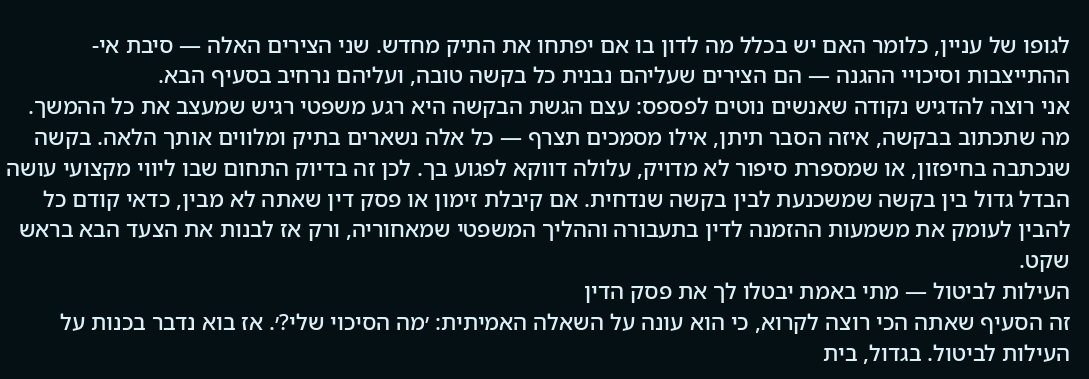לגופו של עניין, כלומר האם יש בכלל מה לדון בו אם יפתחו את התיק מחדש. שני הצירים האלה — סיבת אי-ההתייצבות וסיכויי ההגנה — הם הצירים שעליהם נבנית כל בקשה טובה, ועליהם נרחיב בסעיף הבא.
אני רוצה להדגיש נקודה שאנשים נוטים לפספס: עצם הגשת הבקשה היא רגע משפטי רגיש שמעצב את כל ההמשך. מה שתכתוב בבקשה, איזה הסבר תיתן, אילו מסמכים תצרף — כל אלה נשארים בתיק ומלווים אותך הלאה. בקשה שנכתבה בחיפזון, או שמספרת סיפור לא מדויק, עלולה דווקא לפגוע בך. לכן זה בדיוק התחום שבו ליווי מקצועי עושה הבדל גדול בין בקשה שמשכנעת לבין בקשה שנדחית. אם קיבלת זימון או פסק דין שאתה לא מבין, כדאי קודם כל להבין לעומק את משמעות ההזמנה לדין בתעבורה וההליך המשפטי שמאחוריה, ורק אז לבנות את הצעד הבא בראש שקט.
העילות לביטול — מתי באמת יבטלו לך את פסק הדין
זה הסעיף שאתה הכי רוצה לקרוא, כי הוא עונה על השאלה האמיתית: ׳מה הסיכוי שלי?׳. אז בוא נדבר בכנות על העילות לביטול. בגדול, בית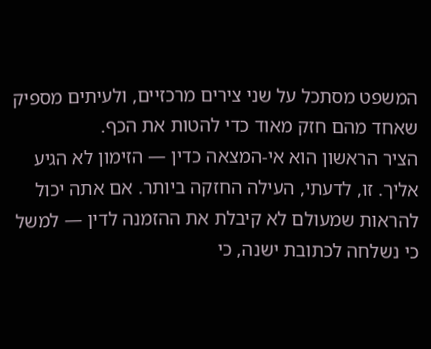המשפט מסתכל על שני צירים מרכזיים, ולעיתים מספיק שאחד מהם חזק מאוד כדי להטות את הכף.
הציר הראשון הוא אי-המצאה כדין — הזימון לא הגיע אליך. זו, לדעתי, העילה החזקה ביותר. אם אתה יכול להראות שמעולם לא קיבלת את ההזמנה לדין — למשל כי נשלחה לכתובת ישנה, כי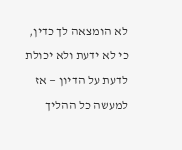לא הומצאה לך כדין, כי לא ידעת ולא יכולת לדעת על הדיון — אז למעשה כל ההליך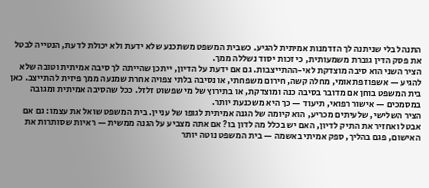התנהל בלי שניתנה לך הזדמנות אמיתית להגיע. כשבית המשפט משתכנע שלא ידעת ולא יכולת לדעת, הנטייה לבטל את פסק הדין גוברת משמעותית, כי זכות יסוד נשללה ממך.
הציר השני הוא סיבה מוצדקת לאי-ההתייצבות. גם אם ידעת על הדיון, ייתכן שהייתה לך סיבה אמיתית וטובה שלא להגיע — אשפוז פתאומי, מחלה קשה, חירום משפחתי, או נסיבה בלתי צפויה אחרת שמנעה ממך פיזית להתייצב. כאן בית המשפט בוחן אם מדובר בסיבה כנה ומוצדקת, או בתירוץ של מי שפשוט זלזל. ככל שהסיבה אמיתית ומגובה במסמכים — אישור רפואי, תיעוד — כך היא משכנעת יותר.
הציר השלישי, שלעיתים מכריע, הוא קיומה של הגנה אמיתית לגופו של עניין. בית המשפט שואל את עצמו: גם אם אבטל ואחזיר את התיק לדיון, האם יש בכלל מה לדון בו? אם אתה מצביע על הגנה ממשית — ראיות שסותרות את האישום, פגם בהליך, ספק אמיתי באשמה — בית המשפט נוטה יותר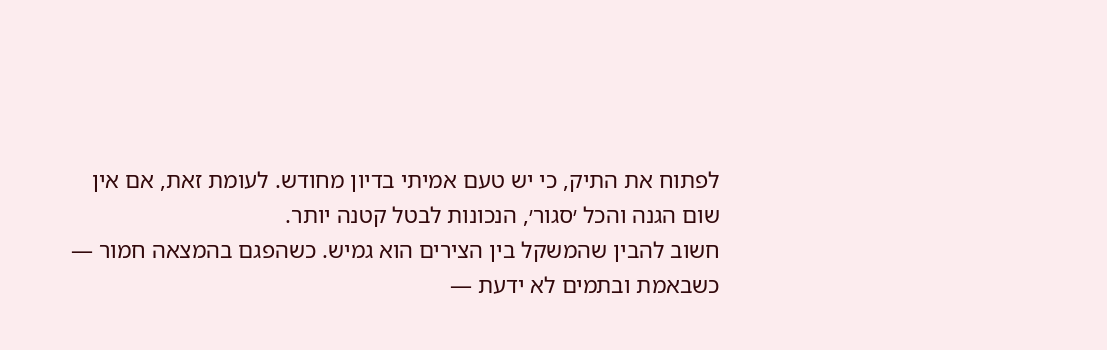לפתוח את התיק, כי יש טעם אמיתי בדיון מחודש. לעומת זאת, אם אין שום הגנה והכל ׳סגור׳, הנכונות לבטל קטנה יותר.
חשוב להבין שהמשקל בין הצירים הוא גמיש. כשהפגם בהמצאה חמור — כשבאמת ובתמים לא ידעת —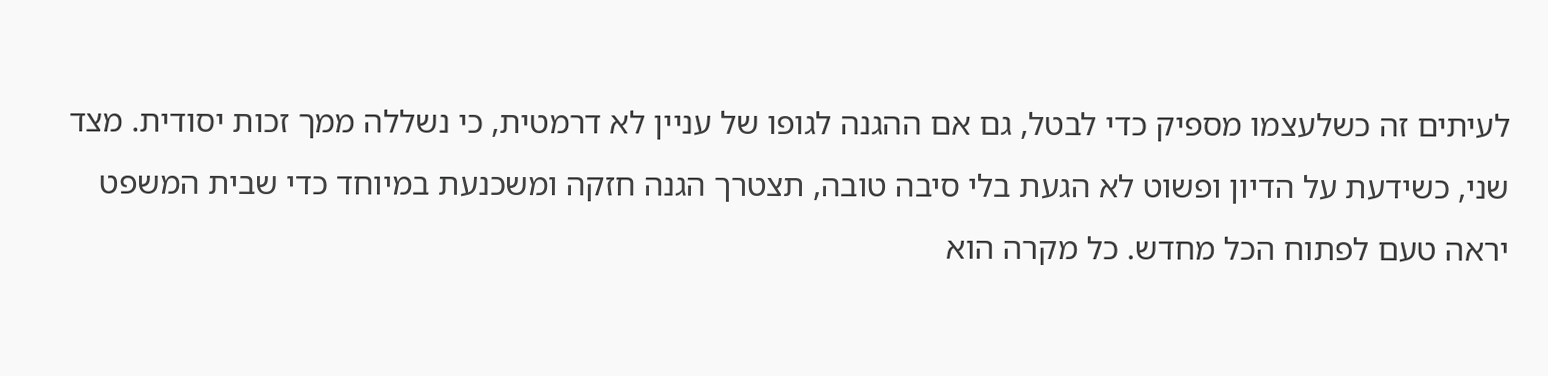לעיתים זה כשלעצמו מספיק כדי לבטל, גם אם ההגנה לגופו של עניין לא דרמטית, כי נשללה ממך זכות יסודית. מצד שני, כשידעת על הדיון ופשוט לא הגעת בלי סיבה טובה, תצטרך הגנה חזקה ומשכנעת במיוחד כדי שבית המשפט יראה טעם לפתוח הכל מחדש. כל מקרה הוא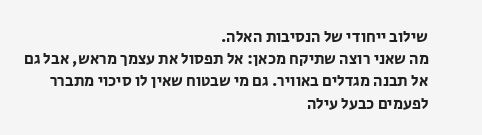שילוב ייחודי של הנסיבות האלה.
מה שאני רוצה שתיקח מכאן: אל תפסול את עצמך מראש, אבל גם אל תבנה מגדלים באוויר. גם מי שבטוח שאין לו סיכוי מתברר לפעמים כבעל עילה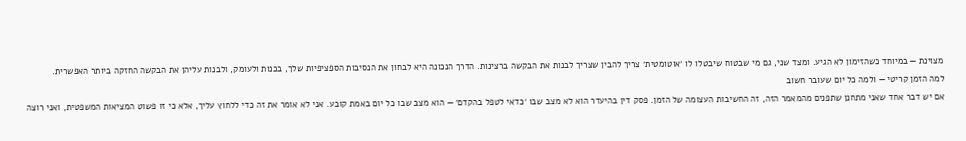מצוינת — במיוחד כשהזימון לא הגיע. ומצד שני, גם מי שבטוח שיבטלו לו ׳אוטומטית׳ צריך להבין שצריך לבנות את הבקשה ברצינות. הדרך הנכונה היא לבחון את הנסיבות הספציפיות שלך, בכנות ולעומק, ולבנות עליהן את הבקשה החזקה ביותר האפשרית.
למה הזמן קריטי — ולמה כל יום שעובר חשוב
אם יש דבר אחד שאני מתחנן שתפנים מהמאמר הזה, זה החשיבות העצומה של הזמן. פסק דין בהיעדר הוא לא מצב שבו ׳כדאי לטפל בהקדם׳ — הוא מצב שבו כל יום באמת קובע. אני לא אומר את זה כדי ללחוץ עליך, אלא כי זו פשוט המציאות המשפטית, ואני רוצה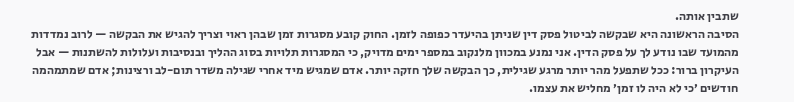שתבין אותה.
הסיבה הראשונה היא שבקשה לביטול פסק דין שניתן בהיעדר כפופה לזמן. החוק קובע מסגרות זמן שבהן ראוי וצריך להגיש את הבקשה — לרוב נמדדות מהמועד שבו נודע לך על פסק הדין. אני נמנע במכוון מלנקוב במספר ימים מדויק, כי המסגרות תלויות בסוג ההליך ובנסיבות ועלולות להשתנות — אבל העיקרון ברור: ככל שתפעל מהר יותר מרגע שגילית, כך הבקשה שלך חזקה יותר. אדם שמגיש מיד אחרי שגילה משדר תום-לב ורצינות; אדם שמתמהמה חודשים ׳כי לא היה לו זמן׳ מחליש את עצמו.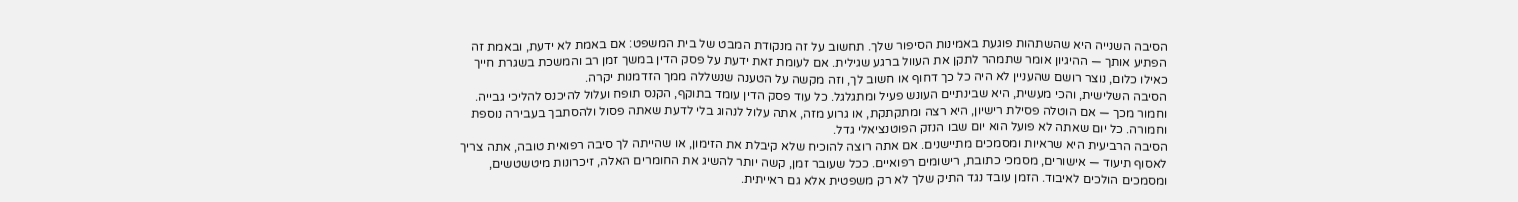הסיבה השנייה היא שהשתהות פוגעת באמינות הסיפור שלך. תחשוב על זה מנקודת המבט של בית המשפט: אם באמת לא ידעת, ובאמת זה הפתיע אותך — ההיגיון אומר שתמהר לתקן את העוול ברגע שגילית. אם לעומת זאת ידעת על פסק הדין במשך זמן רב והמשכת בשגרת חייך כאילו כלום, נוצר רושם שהעניין לא היה כל כך דחוף או חשוב לך, וזה מקשה על הטענה שנשללה ממך הזדמנות יקרה.
הסיבה השלישית, והכי מעשית, היא שבינתיים העונש פעיל ומתגלגל. כל עוד פסק הדין עומד בתוקף, הקנס תופח ועלול להיכנס להליכי גבייה. וחמור מכך — אם הוטלה פסילת רישיון, היא רצה ומתקתקת, או גרוע מזה, אתה עלול לנהוג בלי לדעת שאתה פסול ולהסתבך בעבירה נוספת וחמורה. כל יום שאתה לא פועל הוא יום שבו הנזק הפוטנציאלי גדל.
הסיבה הרביעית היא שראיות ומסמכים מתיישנים. אם אתה רוצה להוכיח שלא קיבלת את הזימון, או שהייתה לך סיבה רפואית טובה, אתה צריך לאסוף תיעוד — אישורים, מסמכי כתובת, רישומים רפואיים. ככל שעובר זמן, קשה יותר להשיג את החומרים האלה, זיכרונות מיטשטשים, ומסמכים הולכים לאיבוד. הזמן עובד נגד התיק שלך לא רק משפטית אלא גם ראייתית.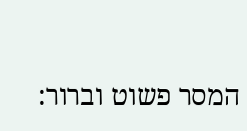המסר פשוט וברור: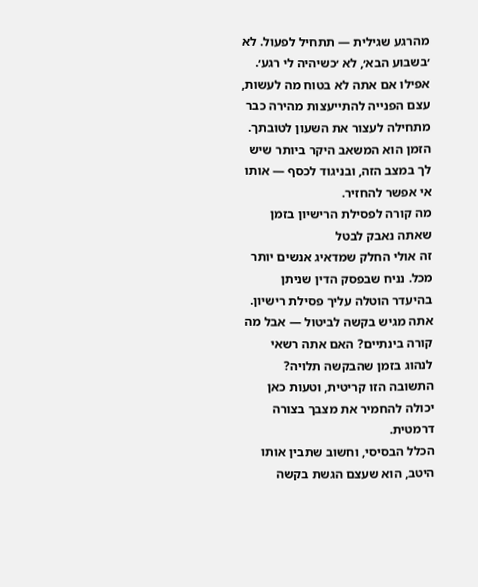מהרגע שגילית — תתחיל לפעול. לא ׳בשבוע הבא׳, לא ׳כשיהיה לי רגע׳. אפילו אם אתה לא בטוח מה לעשות, עצם הפנייה להתייעצות מהירה כבר מתחילה לעצור את השעון לטובתך. הזמן הוא המשאב היקר ביותר שיש לך במצב הזה, ובניגוד לכסף — אותו אי אפשר להחזיר.
מה קורה לפסילת הרישיון בזמן שאתה נאבק לבטל
זה אולי החלק שמדאיג אנשים יותר מכל. נניח שבפסק הדין שניתן בהיעדר הוטלה עליך פסילת רישיון. אתה מגיש בקשה לביטול — אבל מה קורה בינתיים? האם אתה רשאי לנהוג בזמן שהבקשה תלויה? התשובה הזו קריטית, וטעות כאן יכולה להחמיר את מצבך בצורה דרמטית.
הכלל הבסיסי, וחשוב שתבין אותו היטב, הוא שעצם הגשת בקשה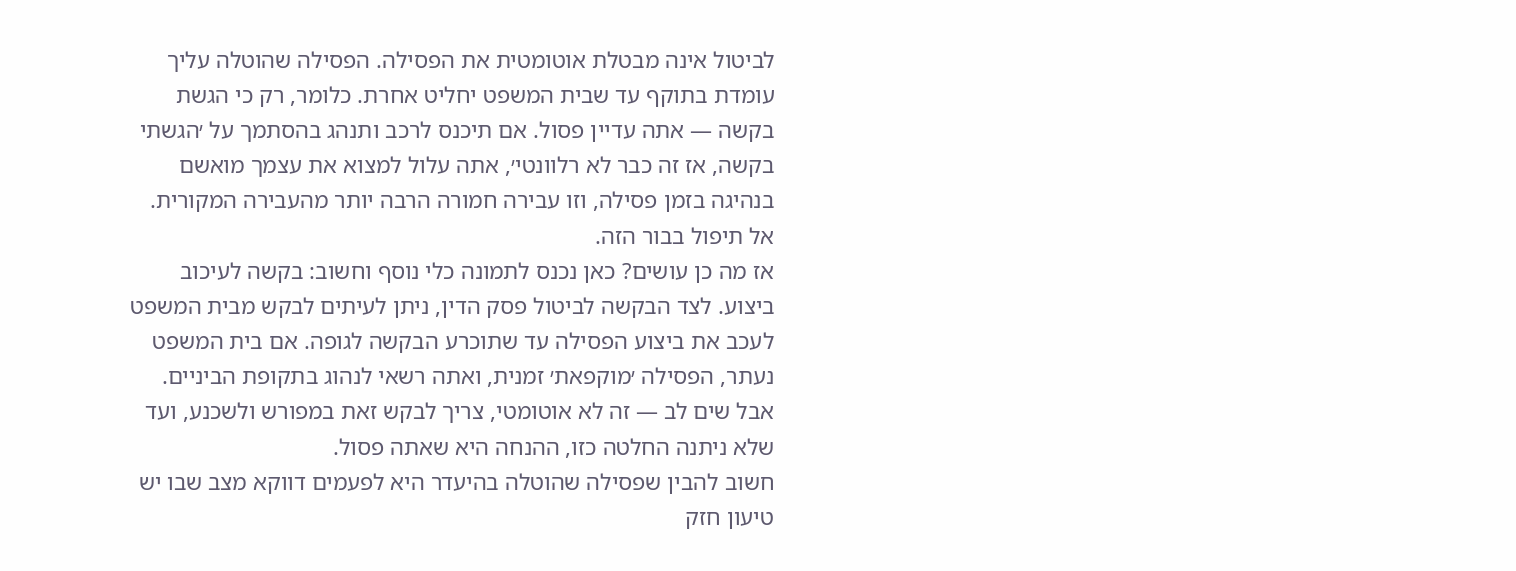לביטול אינה מבטלת אוטומטית את הפסילה. הפסילה שהוטלה עליך עומדת בתוקף עד שבית המשפט יחליט אחרת. כלומר, רק כי הגשת בקשה — אתה עדיין פסול. אם תיכנס לרכב ותנהג בהסתמך על ׳הגשתי בקשה, אז זה כבר לא רלוונטי׳, אתה עלול למצוא את עצמך מואשם בנהיגה בזמן פסילה, וזו עבירה חמורה הרבה יותר מהעבירה המקורית. אל תיפול בבור הזה.
אז מה כן עושים? כאן נכנס לתמונה כלי נוסף וחשוב: בקשה לעיכוב ביצוע. לצד הבקשה לביטול פסק הדין, ניתן לעיתים לבקש מבית המשפט לעכב את ביצוע הפסילה עד שתוכרע הבקשה לגופה. אם בית המשפט נעתר, הפסילה ׳מוקפאת׳ זמנית, ואתה רשאי לנהוג בתקופת הביניים. אבל שים לב — זה לא אוטומטי, צריך לבקש זאת במפורש ולשכנע, ועד שלא ניתנה החלטה כזו, ההנחה היא שאתה פסול.
חשוב להבין שפסילה שהוטלה בהיעדר היא לפעמים דווקא מצב שבו יש טיעון חזק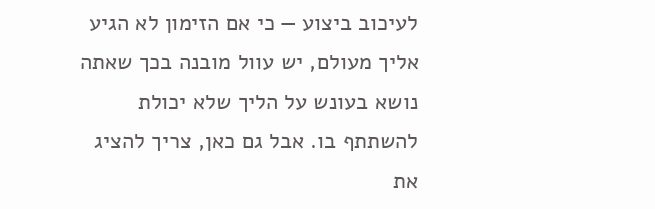לעיכוב ביצוע — כי אם הזימון לא הגיע אליך מעולם, יש עוול מובנה בכך שאתה נושא בעונש על הליך שלא יכולת להשתתף בו. אבל גם כאן, צריך להציג את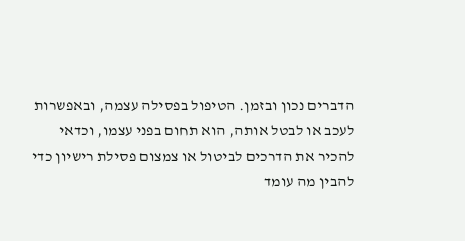הדברים נכון ובזמן. הטיפול בפסילה עצמה, ובאפשרות לעכב או לבטל אותה, הוא תחום בפני עצמו, וכדאי להכיר את הדרכים לביטול או צמצום פסילת רישיון כדי להבין מה עומד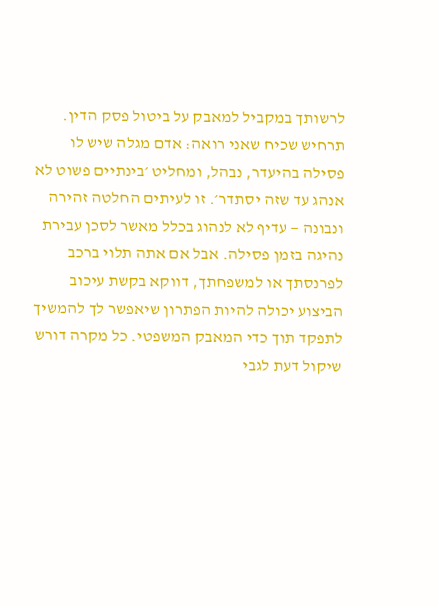לרשותך במקביל למאבק על ביטול פסק הדין.
תרחיש שכיח שאני רואה: אדם מגלה שיש לו פסילה בהיעדר, נבהל, ומחליט ׳בינתיים פשוט לא אנהג עד שזה יסתדר׳. זו לעיתים החלטה זהירה ונבונה — עדיף לא לנהוג בכלל מאשר לסכן עבירת נהיגה בזמן פסילה. אבל אם אתה תלוי ברכב לפרנסתך או למשפחתך, דווקא בקשת עיכוב הביצוע יכולה להיות הפתרון שיאפשר לך להמשיך לתפקד תוך כדי המאבק המשפטי. כל מקרה דורש שיקול דעת לגבי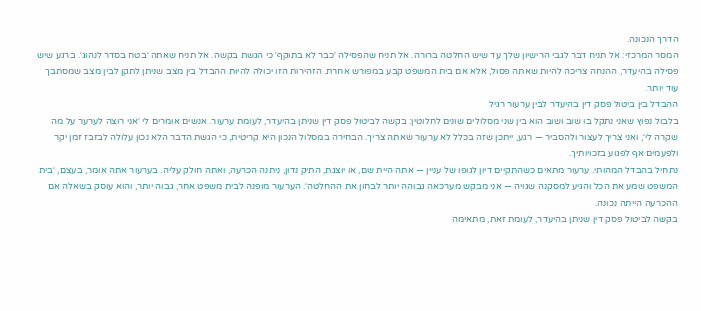הדרך הנכונה.
המסר המרכזי: אל תניח דבר לגבי הרישיון שלך עד שיש החלטה ברורה. אל תניח שהפסילה ׳כבר לא בתוקף׳ כי הגשת בקשה. אל תניח שאתה ׳בטח בסדר לנהוג׳. ברגע שיש פסילה בהיעדר, ההנחה צריכה להיות שאתה פסול, אלא אם בית המשפט קבע במפורש אחרת. הזהירות הזו יכולה להיות ההבדל בין מצב שניתן לתקן לבין מצב שמסתבך עוד יותר.
ההבדל בין ביטול פסק דין בהיעדר לבין ערעור רגיל
בלבול נפוץ שאני נתקל בו שוב ושוב הוא בין שני מסלולים שונים לחלוטין: בקשה לביטול פסק דין שניתן בהיעדר, לעומת ערעור. אנשים אומרים לי ׳אני רוצה לערער על מה שקרה לי׳, ואני צריך לעצור ולהסביר — רגע, ייתכן שזה בכלל לא ערעור שאתה צריך. הבחירה במסלול הנכון היא קריטית, כי הגשת הדבר הלא נכון עלולה לבזבז זמן יקר ולפעמים אף לפגוע בזכויותיך.
נתחיל בהבדל המהותי. ערעור מתאים כשהתקיים דיון לגופו של עניין — אתה היית שם, או יוצגת, התיק נדון, ניתנה הכרעה, ואתה חולק עליה. בערעור אתה אומר, בעצם, ׳בית המשפט שמע את הכל והגיע למסקנה שגויה — אני מבקש מערכאה גבוהה יותר לבחון את ההחלטה׳. הערעור מופנה לבית משפט אחר, גבוה יותר, והוא עוסק בשאלה אם ההכרעה הייתה נכונה.
בקשה לביטול פסק דין שניתן בהיעדר, לעומת זאת, מתאימה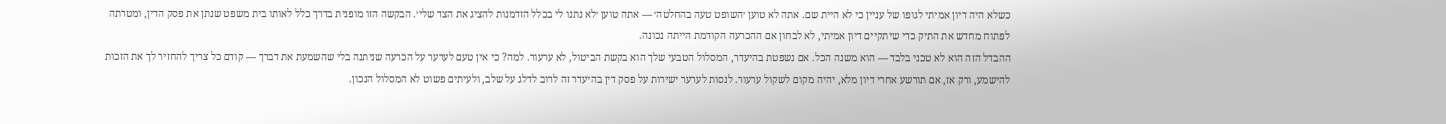כשלא היה דיון אמיתי לגופו של עניין כי לא היית שם. אתה לא טוען ׳השופט טעה בהחלטה׳ — אתה טוען ׳לא נתנו לי בכלל הזדמנות להציג את הצד שלי׳. הבקשה הזו מופנית בדרך כלל לאותו בית משפט שנתן את פסק הדין, ומטרתה לפתוח מחדש את התיק כדי שיתקיים דיון אמיתי, לא לבחון אם ההכרעה הקודמת הייתה נכונה.
ההבדל הזה הוא לא טכני בלבד — הוא משנה הכל. אם נשפטת בהיעדר, המסלול הטבעי שלך הוא בקשת הביטול, לא ערעור. למה? כי אין טעם לערער על הכרעה שניתנה בלי שהשמעת את דברך — קודם כל צריך להחזיר לך את הזכות להישמע, ורק אז, אם תורשע אחרי דיון מלא, יהיה מקום לשקול ערעור. לנסות לערער ישירות על פסק דין בהיעדר זה לרוב לדלג על שלב, ולעיתים פשוט לא המסלול הנכון.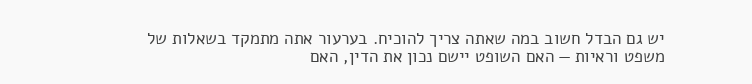יש גם הבדל חשוב במה שאתה צריך להוכיח. בערעור אתה מתמקד בשאלות של משפט וראיות — האם השופט יישם נכון את הדין, האם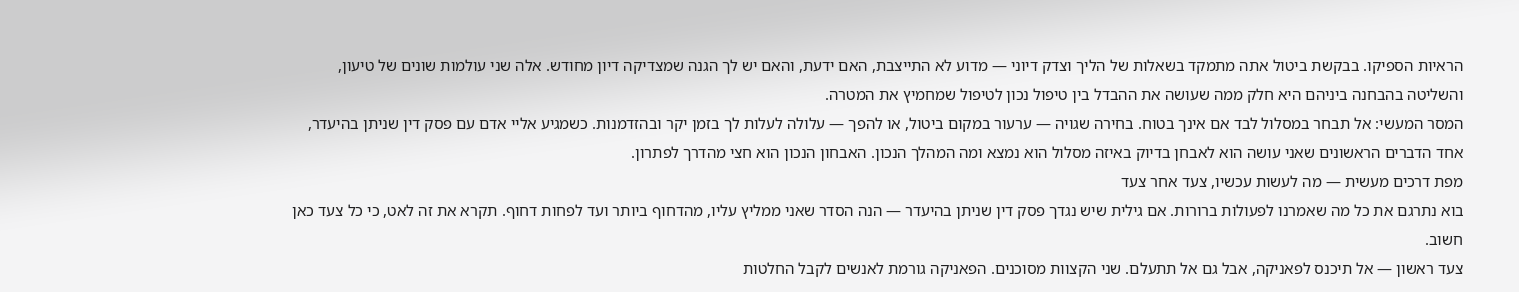הראיות הספיקו. בבקשת ביטול אתה מתמקד בשאלות של הליך וצדק דיוני — מדוע לא התייצבת, האם ידעת, והאם יש לך הגנה שמצדיקה דיון מחודש. אלה שני עולמות שונים של טיעון, והשליטה בהבחנה ביניהם היא חלק ממה שעושה את ההבדל בין טיפול נכון לטיפול שמחמיץ את המטרה.
המסר המעשי: אל תבחר במסלול לבד אם אינך בטוח. בחירה שגויה — ערעור במקום ביטול, או להפך — עלולה לעלות לך בזמן יקר ובהזדמנות. כשמגיע אליי אדם עם פסק דין שניתן בהיעדר, אחד הדברים הראשונים שאני עושה הוא לאבחן בדיוק באיזה מסלול הוא נמצא ומה המהלך הנכון. האבחון הנכון הוא חצי מהדרך לפתרון.
מפת דרכים מעשית — מה לעשות עכשיו, צעד אחר צעד
בוא נתרגם את כל מה שאמרנו לפעולות ברורות. אם גילית שיש נגדך פסק דין שניתן בהיעדר — הנה הסדר שאני ממליץ עליו, מהדחוף ביותר ועד לפחות דחוף. תקרא את זה לאט, כי כל צעד כאן חשוב.
צעד ראשון — אל תיכנס לפאניקה, אבל גם אל תתעלם. שני הקצוות מסוכנים. הפאניקה גורמת לאנשים לקבל החלטות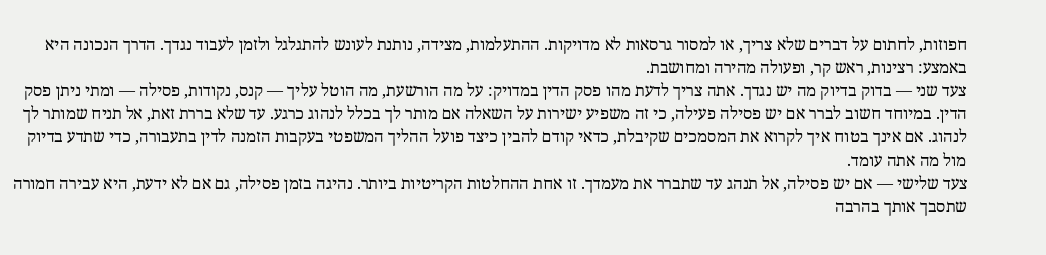חפוזות, לחתום על דברים שלא צריך, או למסור גרסאות לא מדויקות. ההתעלמות, מצידה, נותנת לעונש להתגלגל ולזמן לעבוד נגדך. הדרך הנכונה היא באמצע: רצינות, ראש קר, ופעולה מהירה ומחושבת.
צעד שני — בדוק בדיוק מה יש נגדך. אתה צריך לדעת מהו פסק הדין במדויק: על מה הורשעת, מה הוטל עליך — קנס, נקודות, פסילה — ומתי ניתן פסק הדין. במיוחד חשוב לברר אם יש פסילה פעילה, כי זה משפיע ישירות על השאלה אם מותר לך בכלל לנהוג כרגע. עד שלא בררת זאת, אל תניח שמותר לך לנהוג. אם אינך בטוח איך לקרוא את המסמכים שקיבלת, כדאי קודם להבין כיצד פועל ההליך המשפטי בעקבות הזמנה לדין בתעבורה, כדי שתדע בדיוק מול מה אתה עומד.
צעד שלישי — אם יש פסילה, אל תנהג עד שתברר את מעמדך. זו אחת ההחלטות הקריטיות ביותר. נהיגה בזמן פסילה, גם אם לא ידעת, היא עבירה חמורה שתסבך אותך בהרבה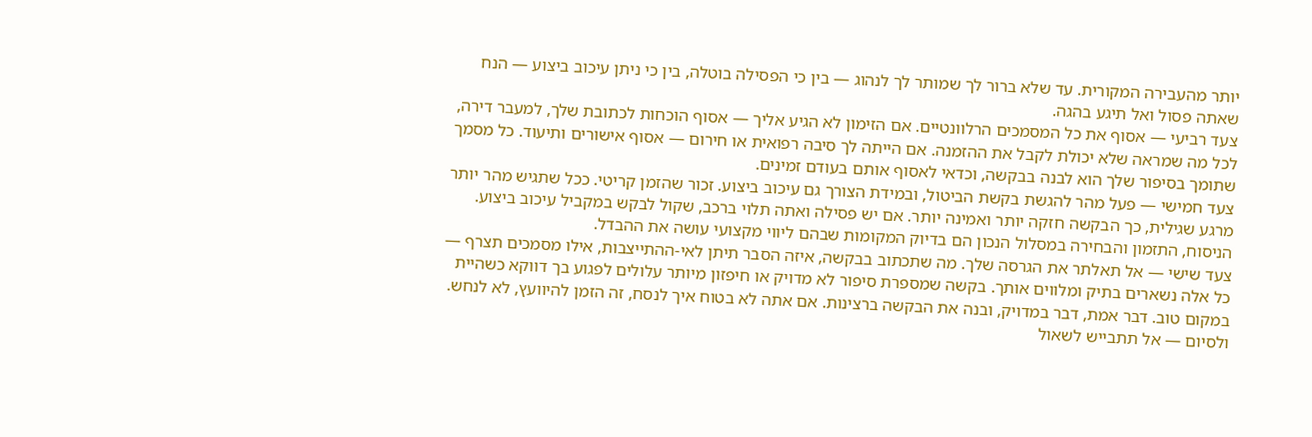יותר מהעבירה המקורית. עד שלא ברור לך שמותר לך לנהוג — בין כי הפסילה בוטלה, בין כי ניתן עיכוב ביצוע — הנח שאתה פסול ואל תיגע בהגה.
צעד רביעי — אסוף את כל המסמכים הרלוונטיים. אם הזימון לא הגיע אליך — אסוף הוכחות לכתובת שלך, למעבר דירה, לכל מה שמראה שלא יכולת לקבל את ההזמנה. אם הייתה לך סיבה רפואית או חירום — אסוף אישורים ותיעוד. כל מסמך שתומך בסיפור שלך הוא לבנה בבקשה, וכדאי לאסוף אותם בעודם זמינים.
צעד חמישי — פעל מהר להגשת בקשת הביטול, ובמידת הצורך גם עיכוב ביצוע. זכור שהזמן קריטי. ככל שתגיש מהר יותר מרגע שגילית, כך הבקשה חזקה יותר ואמינה יותר. אם יש פסילה ואתה תלוי ברכב, שקול לבקש במקביל עיכוב ביצוע. הניסוח, התזמון והבחירה במסלול הנכון הם בדיוק המקומות שבהם ליווי מקצועי עושה את ההבדל.
צעד שישי — אל תאלתר את הגרסה שלך. מה שתכתוב בבקשה, איזה הסבר תיתן לאי-ההתייצבות, אילו מסמכים תצרף — כל אלה נשארים בתיק ומלווים אותך. בקשה שמספרת סיפור לא מדויק או חיפזון מיותר עלולים לפגוע בך דווקא כשהיית במקום טוב. דבר אמת, דבר במדויק, ובנה את הבקשה ברצינות. אם אתה לא בטוח איך לנסח, זה הזמן להיוועץ, לא לנחש.
ולסיום — אל תתבייש לשאול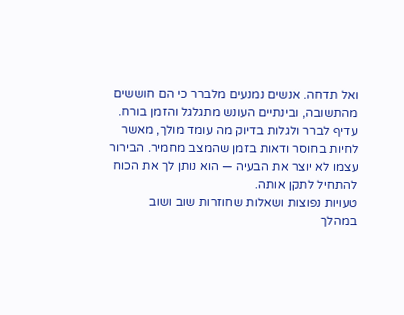ואל תדחה. אנשים נמנעים מלברר כי הם חוששים מהתשובה, ובינתיים העונש מתגלגל והזמן בורח. עדיף לברר ולגלות בדיוק מה עומד מולך, מאשר לחיות בחוסר ודאות בזמן שהמצב מחמיר. הבירור עצמו לא יוצר את הבעיה — הוא נותן לך את הכוח להתחיל לתקן אותה.
טעויות נפוצות ושאלות שחוזרות שוב ושוב
במהלך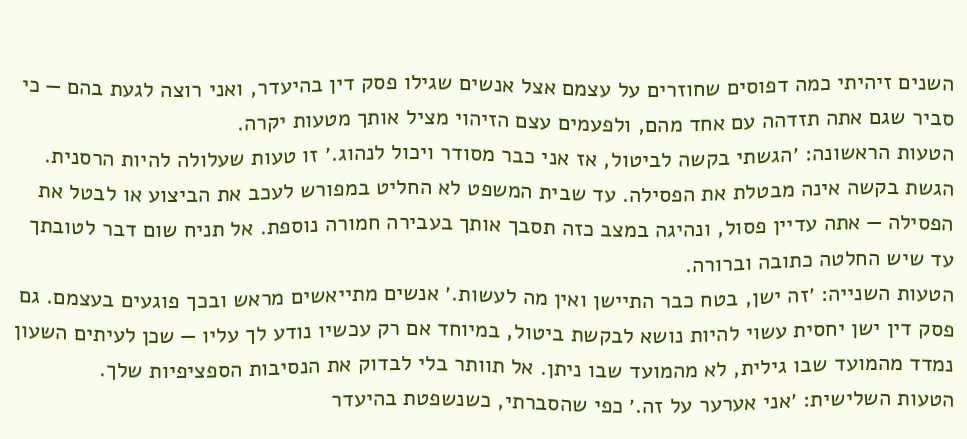השנים זיהיתי כמה דפוסים שחוזרים על עצמם אצל אנשים שגילו פסק דין בהיעדר, ואני רוצה לגעת בהם — כי סביר שגם אתה תזדהה עם אחד מהם, ולפעמים עצם הזיהוי מציל אותך מטעות יקרה.
הטעות הראשונה: ׳הגשתי בקשה לביטול, אז אני כבר מסודר ויכול לנהוג.׳ זו טעות שעלולה להיות הרסנית. הגשת בקשה אינה מבטלת את הפסילה. עד שבית המשפט לא החליט במפורש לעכב את הביצוע או לבטל את הפסילה — אתה עדיין פסול, ונהיגה במצב כזה תסבך אותך בעבירה חמורה נוספת. אל תניח שום דבר לטובתך עד שיש החלטה כתובה וברורה.
הטעות השנייה: ׳זה ישן, בטח כבר התיישן ואין מה לעשות.׳ אנשים מתייאשים מראש ובכך פוגעים בעצמם. גם פסק דין ישן יחסית עשוי להיות נושא לבקשת ביטול, במיוחד אם רק עכשיו נודע לך עליו — שכן לעיתים השעון נמדד מהמועד שבו גילית, לא מהמועד שבו ניתן. אל תוותר בלי לבדוק את הנסיבות הספציפיות שלך.
הטעות השלישית: ׳אני אערער על זה.׳ כפי שהסברתי, כשנשפטת בהיעדר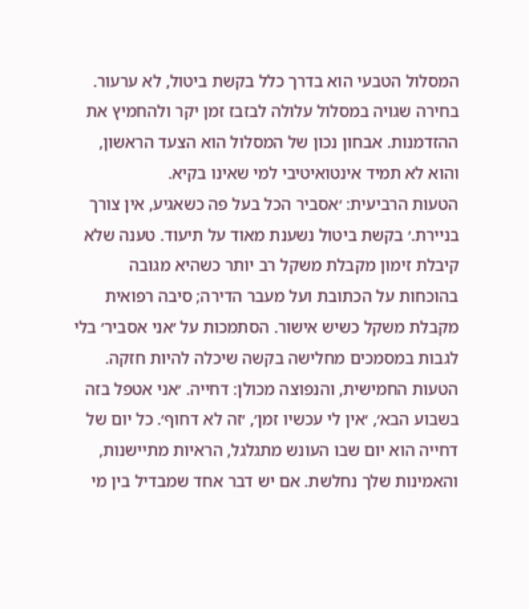המסלול הטבעי הוא בדרך כלל בקשת ביטול, לא ערעור. בחירה שגויה במסלול עלולה לבזבז זמן יקר ולהחמיץ את ההזדמנות. אבחון נכון של המסלול הוא הצעד הראשון, והוא לא תמיד אינטואיטיבי למי שאינו בקיא.
הטעות הרביעית: ׳אסביר הכל בעל פה כשאגיע, אין צורך בניירת.׳ בקשת ביטול נשענת מאוד על תיעוד. טענה שלא קיבלת זימון מקבלת משקל רב יותר כשהיא מגובה בהוכחות על הכתובת ועל מעבר הדירה; סיבה רפואית מקבלת משקל כשיש אישור. הסתמכות על ׳אני אסביר׳ בלי לגבות במסמכים מחלישה בקשה שיכלה להיות חזקה.
הטעות החמישית, והנפוצה מכולן: דחייה. ׳אני אטפל בזה בשבוע הבא׳, ׳אין לי עכשיו זמן׳, ׳זה לא דחוף׳. כל יום של דחייה הוא יום שבו העונש מתגלגל, הראיות מתיישנות, והאמינות שלך נחלשת. אם יש דבר אחד שמבדיל בין מי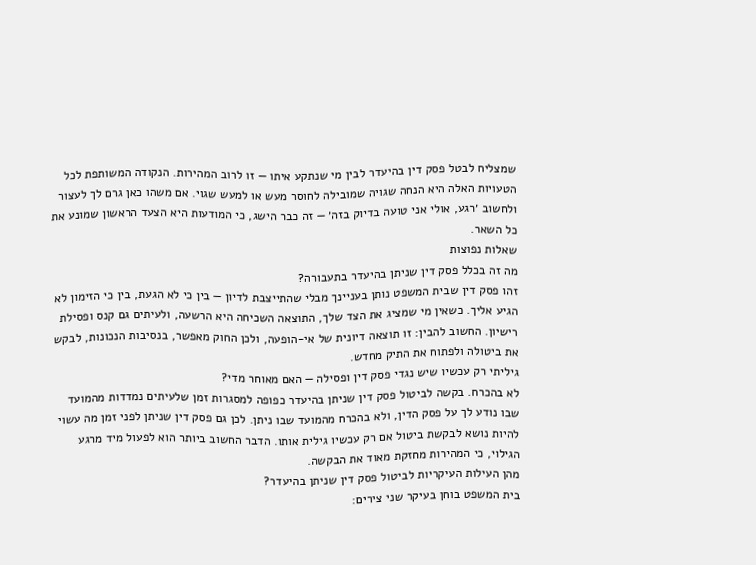שמצליח לבטל פסק דין בהיעדר לבין מי שנתקע איתו — זו לרוב המהירות. הנקודה המשותפת לכל הטעויות האלה היא הנחה שגויה שמובילה לחוסר מעש או למעש שגוי. אם משהו כאן גרם לך לעצור ולחשוב ׳רגע, אולי אני טועה בדיוק בזה׳ — זה כבר הישג, כי המודעות היא הצעד הראשון שמונע את כל השאר.
שאלות נפוצות
מה זה בכלל פסק דין שניתן בהיעדר בתעבורה?
זהו פסק דין שבית המשפט נותן בעניינך מבלי שהתייצבת לדיון — בין כי לא הגעת, בין כי הזימון לא הגיע אליך. כשאין מי שמציג את הצד שלך, התוצאה השכיחה היא הרשעה, ולעיתים גם קנס ופסילת רישיון. החשוב להבין: זו תוצאה דיונית של אי-הופעה, ולכן החוק מאפשר, בנסיבות הנכונות, לבקש את ביטולה ולפתוח את התיק מחדש.
גיליתי רק עכשיו שיש נגדי פסק דין ופסילה — האם מאוחר מדי?
לא בהכרח. בקשה לביטול פסק דין שניתן בהיעדר כפופה למסגרות זמן שלעיתים נמדדות מהמועד שבו נודע לך על פסק הדין, ולא בהכרח מהמועד שבו ניתן. לכן גם פסק דין שניתן לפני זמן מה עשוי להיות נושא לבקשת ביטול אם רק עכשיו גילית אותו. הדבר החשוב ביותר הוא לפעול מיד מרגע הגילוי, כי המהירות מחזקת מאוד את הבקשה.
מהן העילות העיקריות לביטול פסק דין שניתן בהיעדר?
בית המשפט בוחן בעיקר שני צירים: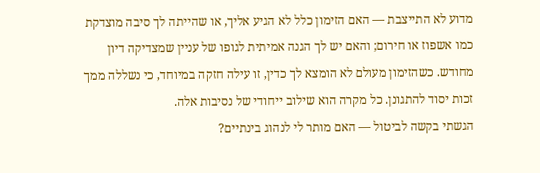מדוע לא התייצבת — האם הזימון כלל לא הגיע אליך, או שהייתה לך סיבה מוצדקת כמו אשפוז או חירום; והאם יש לך הגנה אמיתית לגופו של עניין שמצדיקה דיון מחודש. כשהזימון מעולם לא הומצא לך כדין, זו עילה חזקה במיוחד, כי נשללה ממך זכות יסוד להתגונן. כל מקרה הוא שילוב ייחודי של נסיבות אלה.
הגשתי בקשה לביטול — האם מותר לי לנהוג בינתיים?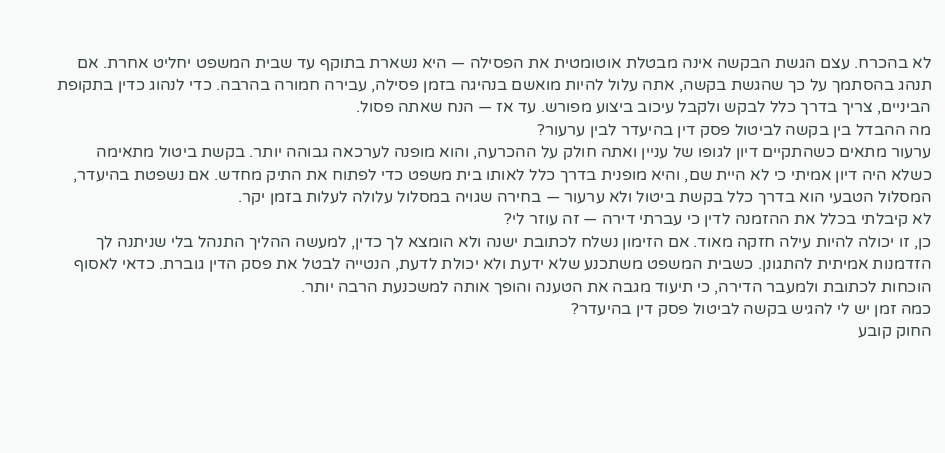לא בהכרח. עצם הגשת הבקשה אינה מבטלת אוטומטית את הפסילה — היא נשארת בתוקף עד שבית המשפט יחליט אחרת. אם תנהג בהסתמך על כך שהגשת בקשה, אתה עלול להיות מואשם בנהיגה בזמן פסילה, עבירה חמורה בהרבה. כדי לנהוג כדין בתקופת הביניים, צריך בדרך כלל לבקש ולקבל עיכוב ביצוע מפורש. עד אז — הנח שאתה פסול.
מה ההבדל בין בקשה לביטול פסק דין בהיעדר לבין ערעור?
ערעור מתאים כשהתקיים דיון לגופו של עניין ואתה חולק על ההכרעה, והוא מופנה לערכאה גבוהה יותר. בקשת ביטול מתאימה כשלא היה דיון אמיתי כי לא היית שם, והיא מופנית בדרך כלל לאותו בית משפט כדי לפתוח את התיק מחדש. אם נשפטת בהיעדר, המסלול הטבעי הוא בדרך כלל בקשת ביטול ולא ערעור — בחירה שגויה במסלול עלולה לעלות בזמן יקר.
לא קיבלתי בכלל את ההזמנה לדין כי עברתי דירה — זה עוזר לי?
כן, זו יכולה להיות עילה חזקה מאוד. אם הזימון נשלח לכתובת ישנה ולא הומצא לך כדין, למעשה ההליך התנהל בלי שניתנה לך הזדמנות אמיתית להתגונן. כשבית המשפט משתכנע שלא ידעת ולא יכולת לדעת, הנטייה לבטל את פסק הדין גוברת. כדאי לאסוף הוכחות לכתובת ולמעבר הדירה, כי תיעוד מגבה את הטענה והופך אותה למשכנעת הרבה יותר.
כמה זמן יש לי להגיש בקשה לביטול פסק דין בהיעדר?
החוק קובע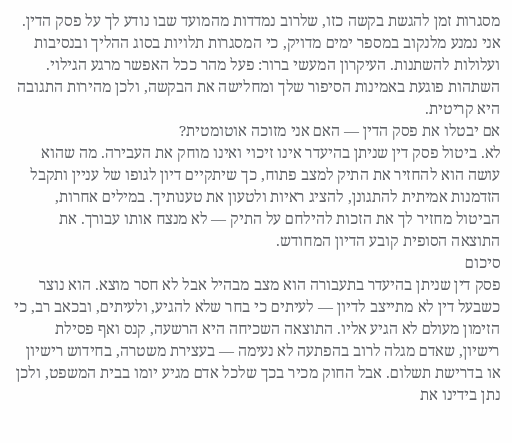מסגרות זמן להגשת בקשה כזו, שלרוב נמדדות מהמועד שבו נודע לך על פסק הדין. אני נמנע מלנקוב במספר ימים מדויק, כי המסגרות תלויות בסוג ההליך ובנסיבות ועלולות להשתנות. העיקרון המעשי ברור: פעל מהר ככל האפשר מרגע הגילוי. השתהות פוגעת באמינות הסיפור שלך ומחלישה את הבקשה, ולכן מהירות התגובה היא קריטית.
אם יבטלו את פסק הדין — האם אני מזוכה אוטומטית?
לא. ביטול פסק דין שניתן בהיעדר אינו זיכוי ואינו מוחק את העבירה. מה שהוא עושה הוא להחזיר את התיק למצב פתוח, כך שיתקיים דיון לגופו של עניין ותקבל הזדמנות אמיתית להתגונן, להציג ראיות ולטעון את טענותיך. במילים אחרות, הביטול מחזיר לך את הזכות להילחם על התיק — לא מנצח אותו עבורך. את התוצאה הסופית קובע הדיון המחודש.
סיכום
פסק דין שניתן בהיעדר בתעבורה הוא מצב מבהיל אבל לא חסר מוצא. הוא נוצר כשבעל דין לא מתייצב לדיון — לעיתים כי בחר שלא להגיע, ולעיתים, ובכאב רב, כי הזימון מעולם לא הגיע אליו. התוצאה השכיחה היא הרשעה, קנס ואף פסילת רישיון, שאדם מגלה לרוב בהפתעה לא נעימה — בעצירת משטרה, בחידוש רישיון או בדרישת תשלום. אבל החוק מכיר בכך שלכל אדם מגיע יומו בבית המשפט, ולכן נתן בידינו את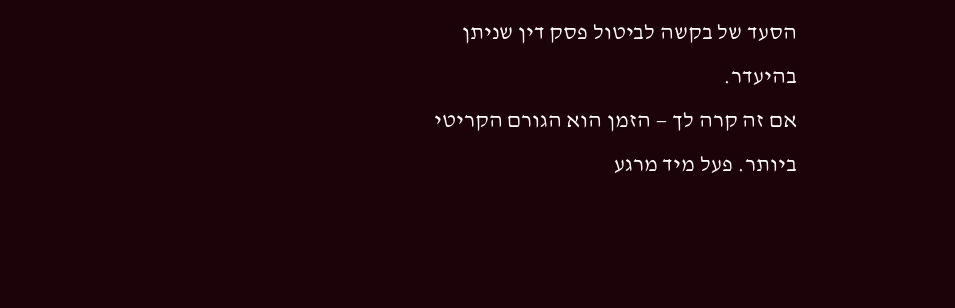הסעד של בקשה לביטול פסק דין שניתן בהיעדר.
אם זה קרה לך — הזמן הוא הגורם הקריטי ביותר. פעל מיד מרגע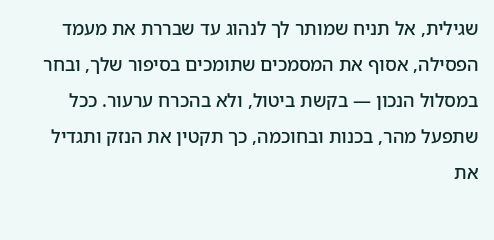שגילית, אל תניח שמותר לך לנהוג עד שבררת את מעמד הפסילה, אסוף את המסמכים שתומכים בסיפור שלך, ובחר במסלול הנכון — בקשת ביטול, ולא בהכרח ערעור. ככל שתפעל מהר, בכנות ובחוכמה, כך תקטין את הנזק ותגדיל את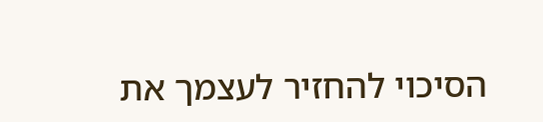הסיכוי להחזיר לעצמך את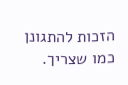הזכות להתגונן כמו שצריך.